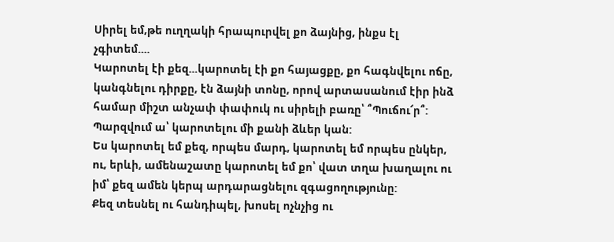Սիրել եմ,թե ուղղակի հրապուրվել քո ձայնից, ինքս էլ չգիտեմ....
Կարոտել էի քեզ...կարոտել էի քո հայացքը, քո հագնվելու ոճը, կանգնելու դիրքը, էն ձայնի տոնը, որով արտասանում էիր ինձ համար միշտ անչափ փափուկ ու սիրելի բառը՝ ՞Պուճու՜ր՞:
Պարզվում ա՝ կարոտելու մի քանի ձևեր կան:
Ես կարոտել եմ քեզ, որպես մարդ, կարոտել եմ որպես ընկեր, ու, երևի, ամենաշատը կարոտել եմ քո՝ վատ տղա խաղալու ու իմ՝ քեզ ամեն կերպ արդարացնելու զգացողությունը:
Քեզ տեսնել ու հանդիպել, խոսել ոչնչից ու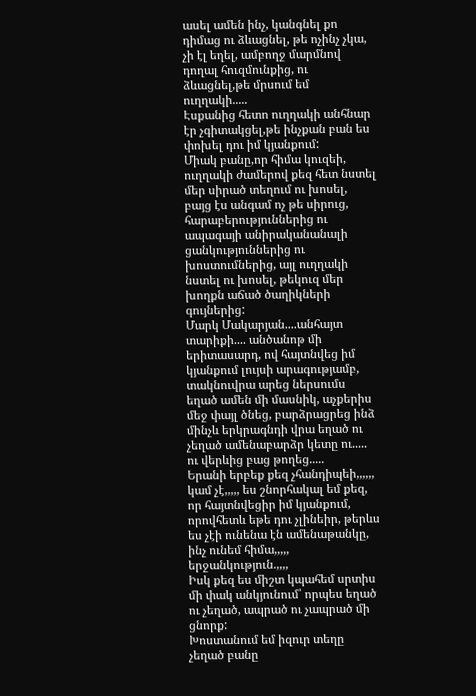ասել ամեն ինչ, կանգնել քո դիմաց ու ձևացնել, թե ոչինչ չկա, չի էլ եղել, ամբողջ մարմնով դողալ հուզմունքից, ու ձևացնել,թե մրսում եմ ուղղակի.....
Էսքանից հետո ուղղակի անհնար էր չգիտակցել,թե ինչքան բան ես փոխել դու իմ կյանքում:
Միակ բանը,որ հիմա կուզեի, ուղղակի ժամերով քեզ հետ նստել մեր սիրած տեղում ու խոսել, բայց էս անգամ ոչ թե սիրուց, հարաբերություններից ու ապագայի անիրականանալի ցանկություններից ու խոստումներից, այլ ուղղակի նստել ու խոսել, թեկուզ մեր խողքն աճած ծաղիկների գույներից:
Մարկ Մակարյան....անհայտ տարիքի.... անծանոթ մի երիտասարդ, ով հայտնվեց իմ կյանքում լույսի արագությամբ, տակնուվրա արեց ներսումս եղած ամեն մի մասնիկ, աչքերիս մեջ փայլ ծնեց, բարձրացրեց ինձ մինչև երկրագնդի վրա եղած ու չեղած ամենաբարձր կետը ու..... ու վերևից բաց թողեց.....
Երանի երբեք քեզ չհանդիպեի,,,,,, կամ չէ,,,,, ես շնորհակալ եմ քեզ, որ հայտնվեցիր իմ կյանքում, որովհետև եթե դու չլինեիր, թերևս ես չէի ունենա էն ամենաթանկը, ինչ ունեմ հիմա,,,,, երջանկություն.,,,,
Իսկ քեզ ես միշտ կպահեմ սրտիս մի փակ անկյունում՝ որպես եղած ու չեղած, ապրած ու չապրած մի ցնորք:
Խոստանում եմ իզուր տեղը չեղած բանը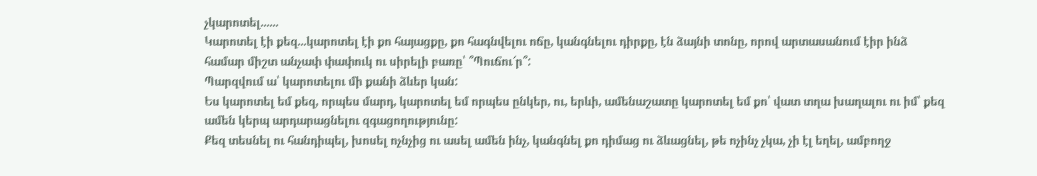չկարոտել......
Կարոտել էի քեզ...կարոտել էի քո հայացքը, քո հագնվելու ոճը, կանգնելու դիրքը, էն ձայնի տոնը, որով արտասանում էիր ինձ համար միշտ անչափ փափուկ ու սիրելի բառը՝ ՞Պուճու՜ր՞:
Պարզվում ա՝ կարոտելու մի քանի ձևեր կան:
Ես կարոտել եմ քեզ, որպես մարդ, կարոտել եմ որպես ընկեր, ու, երևի, ամենաշատը կարոտել եմ քո՝ վատ տղա խաղալու ու իմ՝ քեզ ամեն կերպ արդարացնելու զգացողությունը:
Քեզ տեսնել ու հանդիպել, խոսել ոչնչից ու ասել ամեն ինչ, կանգնել քո դիմաց ու ձևացնել, թե ոչինչ չկա, չի էլ եղել, ամբողջ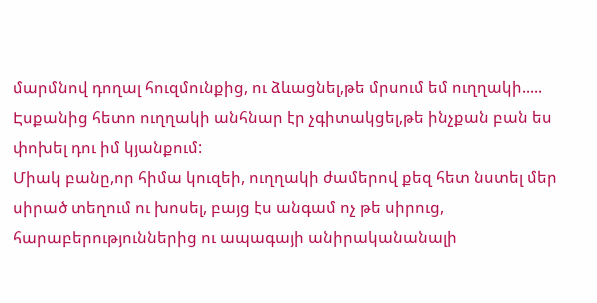մարմնով դողալ հուզմունքից, ու ձևացնել,թե մրսում եմ ուղղակի.....
Էսքանից հետո ուղղակի անհնար էր չգիտակցել,թե ինչքան բան ես փոխել դու իմ կյանքում:
Միակ բանը,որ հիմա կուզեի, ուղղակի ժամերով քեզ հետ նստել մեր սիրած տեղում ու խոսել, բայց էս անգամ ոչ թե սիրուց, հարաբերություններից ու ապագայի անիրականանալի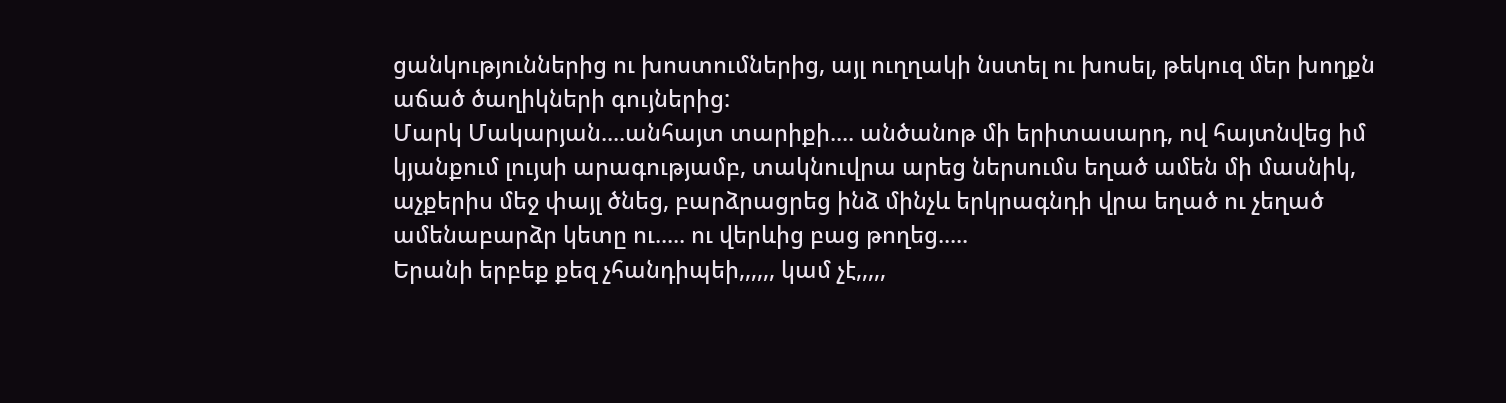ցանկություններից ու խոստումներից, այլ ուղղակի նստել ու խոսել, թեկուզ մեր խողքն աճած ծաղիկների գույներից:
Մարկ Մակարյան....անհայտ տարիքի.... անծանոթ մի երիտասարդ, ով հայտնվեց իմ կյանքում լույսի արագությամբ, տակնուվրա արեց ներսումս եղած ամեն մի մասնիկ, աչքերիս մեջ փայլ ծնեց, բարձրացրեց ինձ մինչև երկրագնդի վրա եղած ու չեղած ամենաբարձր կետը ու..... ու վերևից բաց թողեց.....
Երանի երբեք քեզ չհանդիպեի,,,,,, կամ չէ,,,,,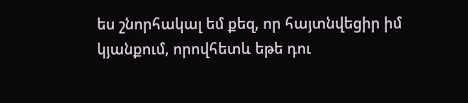ես շնորհակալ եմ քեզ, որ հայտնվեցիր իմ կյանքում, որովհետև եթե դու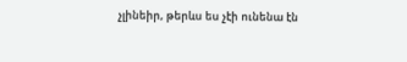չլինեիր, թերևս ես չէի ունենա էն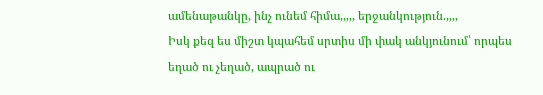ամենաթանկը, ինչ ունեմ հիմա,,,,, երջանկություն.,,,,
Իսկ քեզ ես միշտ կպահեմ սրտիս մի փակ անկյունում՝ որպես եղած ու չեղած, ապրած ու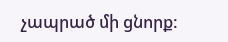չապրած մի ցնորք: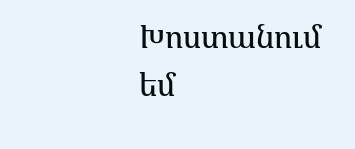Խոստանում եմ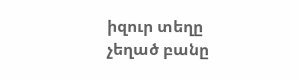իզուր տեղը չեղած բանը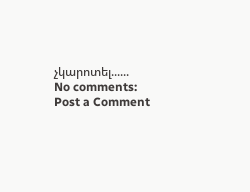չկարոտել......
No comments:
Post a Comment